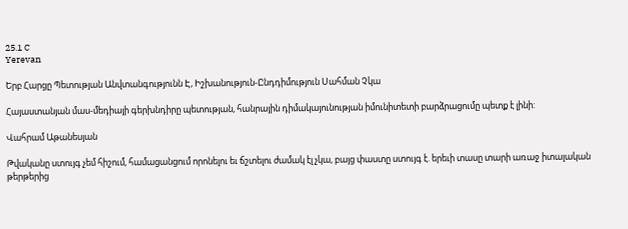25.1 C
Yerevan

Երբ Հարցը Պետության Անվտանգությունն Է, Իշխանություն-Ընդդիմություն Սահման Չկա

Հայաստանյան մաս-մեդիայի գերխնդիրը պետության, հանրային դիմակայունության իմունիտետի բարձրացումը պետք է լինի:

Վահրամ Աթանեսյան

Թվականը ստույգ չեմ հիշում, համացանցում որոնելու եւ ճշտելու ժամակ էլ չկա, բայց փաստը ստույգ է. երեւի տասը տարի առաջ իտալական թերթերից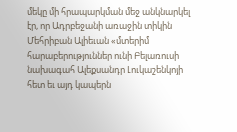մեկը մի հրապարկման մեջ անկնարկել էր, որ Ադրբեջանի առաջին տիկին Մեհրիբան Ալիեւան «մտերիմ հարաբերություններ ունի Բելառուսի նախագահ Ալեքսանդր Լուկաշենկոյի հետ եւ այդ կապերն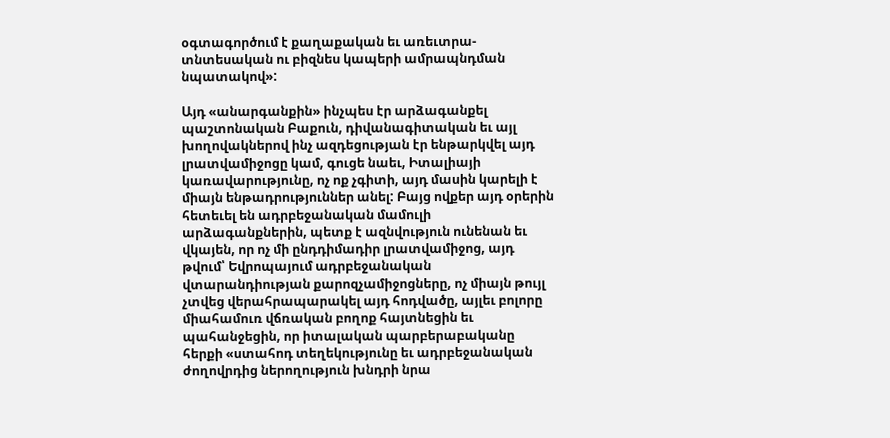օգտագործում է քաղաքական եւ առեւտրա-տնտեսական ու բիզնես կապերի ամրապնդման նպատակով»:

Այդ «անարգանքին» ինչպես էր արձագանքել պաշտոնական Բաքուն, դիվանագիտական եւ այլ խողովակներով ինչ ազդեցության էր ենթարկվել այդ լրատվամիջոցը կամ, գուցե նաեւ, Իտալիայի կառավարությունը, ոչ ոք չգիտի, այդ մասին կարելի է միայն ենթադրություններ անել: Բայց ովքեր այդ օրերին հետեւել են ադրբեջանական մամուլի արձագանքներին, պետք է ազնվություն ունենան եւ վկայեն, որ ոչ մի ընդդիմադիր լրատվամիջոց, այդ թվում՝ Եվրոպայում ադրբեջանական վտարանդիության քարոզչամիջոցները, ոչ միայն թույլ չտվեց վերահրապարակել այդ հոդվածը, այլեւ բոլորը միահամուռ վճռական բողոք հայտնեցին եւ պահանջեցին, որ իտալական պարբերաբականը հերքի «ստահոդ տեղեկությունը եւ ադրբեջանական ժողովրդից ներողություն խնդրի նրա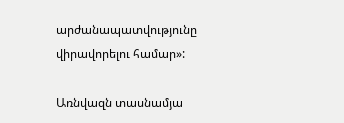արժանապատվությունը վիրավորելու համար»:

Առնվազն տասնամյա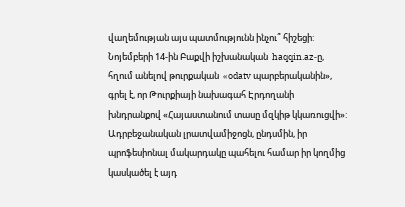վաղեմության այս պատմությունն ինչու՞ հիշեցի: Նոյեմբերի 14-ին Բաքվի իշխանական  haqqin.az‑ը, հղում անելով թուրքական  «odatv պարբերականին», գրել է, որ Թուրքիայի նախագահ Էրդողանի խնդրանքով «Հայաստանում տասը մզկիթ կկառուցվի»: Ադրբեջանական լրատվամիջոցն, ընդսմին, իր պրոֆեսիոնալ մակարդակը պահելու համար իր կողմից կասկածել է այդ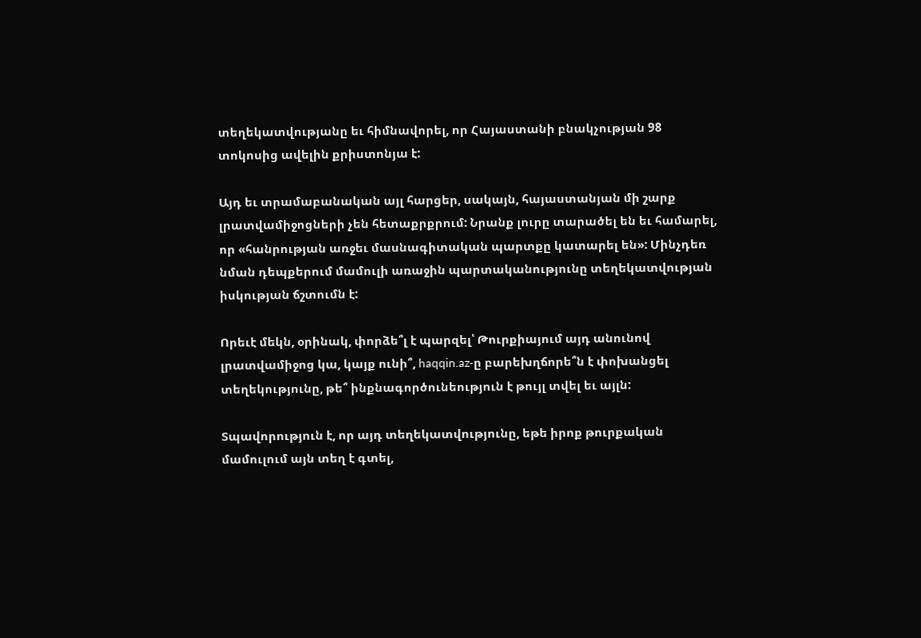տեղեկատվությանը եւ հիմնավորել, որ Հայաստանի բնակչության 98 տոկոսից ավելին քրիստոնյա է:

Այդ եւ տրամաբանական այլ հարցեր, սակայն, հայաստանյան մի շարք լրատվամիջոցների չեն հետաքրքրում: Նրանք լուրը տարածել են եւ համարել, որ «հանրության առջեւ մասնագիտական պարտքը կատարել են»: Մինչդեռ  նման դեպքերում մամուլի առաջին պարտականությունը տեղեկատվության իսկության ճշտումն է:

Որեւէ մեկն, օրինակ, փորձե՞լ է պարզել՝ Թուրքիայում այդ անունով լրատվամիջոց կա, կայք ունի՞, haqqin.az‑ը բարեխղճորե՞ն է փոխանցել տեղեկությունը, թե՞ ինքնագործունեություն է թույլ տվել եւ այլն:

Տպավորություն է, որ այդ տեղեկատվությունը, եթե իրոք թուրքական մամուլում այն տեղ է գտել,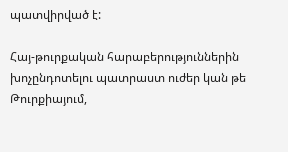պատվիրված է:

Հայ-թուրքական հարաբերություններին խոչընդոտելու պատրաստ ուժեր կան թե Թուրքիայում,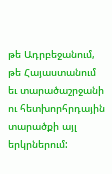թե Ադրբեջանում, թե Հայաստանում եւ տարածաշրջանի ու հետխորհրդային տարածքի այլ երկրներում: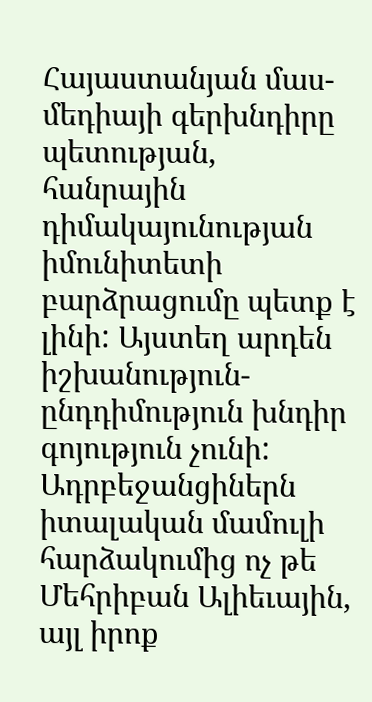Հայաստանյան մաս-մեդիայի գերխնդիրը պետության, հանրային դիմակայունության իմունիտետի բարձրացումը պետք է լինի: Այստեղ արդեն իշխանություն-ընդդիմություն խնդիր գոյություն չունի: Ադրբեջանցիներն իտալական մամուլի հարձակումից ոչ թե Մեհրիբան Ալիեւային, այլ իրոք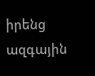իրենց ազգային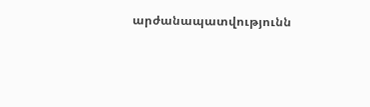արժանապատվությունն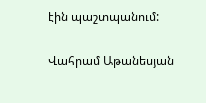էին պաշտպանում:

Վահրամ Աթանեսյան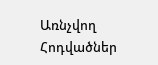Առնչվող Հոդվածներ